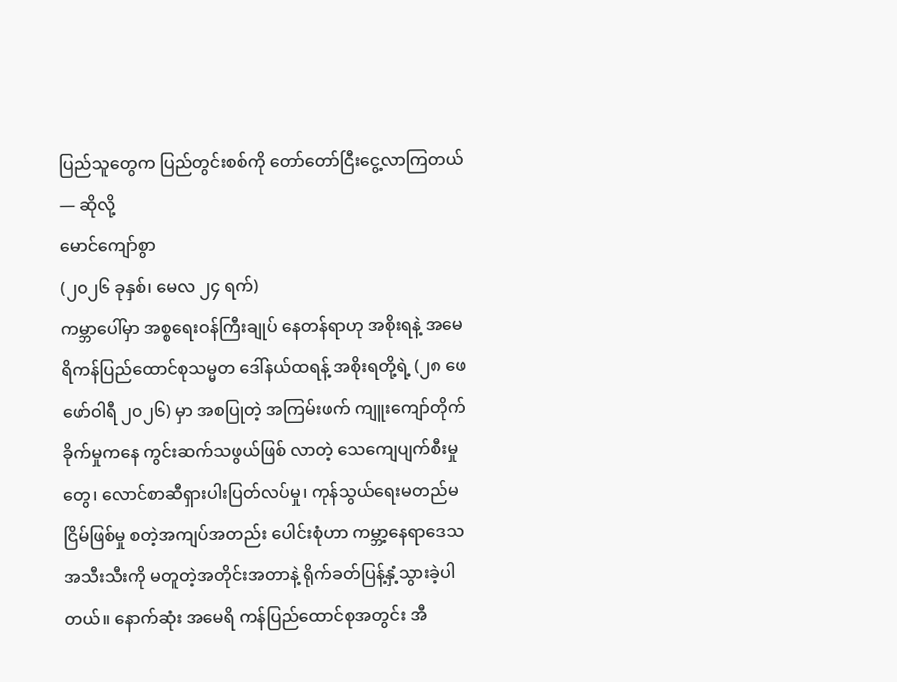ပြည်သူတွေက ပြည်တွင်းစစ်ကို တော်တော်ငြီးငွေ့လာကြတယ် — ဆိုလို့
မောင်ကျော်စွာ
(၂၀၂၆ ခုနှစ်၊ မေလ ၂၄ ရက်)
ကမ္ဘာပေါ်မှာ အစ္စရေးဝန်ကြီးချုပ် နေတန်ရာဟု အစိုးရနဲ့ အမေရိကန်ပြည်ထောင်စုသမ္မတ ဒေါ်နယ်ထရန့် အစိုးရတို့ရဲ့ (၂၈ ဖေဖော်ဝါရီ ၂၀၂၆) မှာ အစပြုတဲ့ အကြမ်းဖက် ကျူးကျော်တိုက်ခိုက်မှုကနေ ကွင်းဆက်သဖွယ်ဖြစ် လာတဲ့ သေကျေပျက်စီးမှုတွေ၊ လောင်စာဆီရှားပါးပြတ်လပ်မှု၊ ကုန်သွယ်ရေးမတည်မငြိမ်ဖြစ်မှု စတဲ့အကျပ်အတည်း ပေါင်းစုံဟာ ကမ္ဘာ့နေရာဒေသအသီးသီးကို မတူတဲ့အတိုင်းအတာနဲ့ ရိုက်ခတ်ပြန့်နှံ့သွားခဲ့ပါတယ်။ နောက်ဆုံး အမေရိ ကန်ပြည်ထောင်စုအတွင်း အီ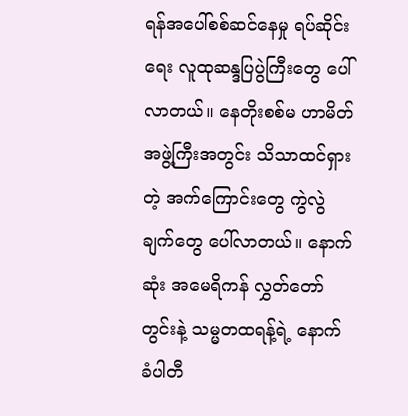ရန်အပေါ်စစ်ဆင်နေမှု ရပ်ဆိုင်းရေး လူထုဆန္ဒပြပွဲကြီးတွေ ပေါ်လာတယ်။ နေတိုးစစ်မ ဟာမိတ်အဖွဲ့ကြီးအတွင်း သိသာထင်ရှားတဲ့ အက်ကြောင်းတွေ ကွဲလွဲချက်တွေ ပေါ်လာတယ်။ နောက်ဆုံး အမေရိကန် လွှတ်တော်တွင်းနဲ့ သမ္မတထရန့်ရဲ့ နောက်ခံပါတီ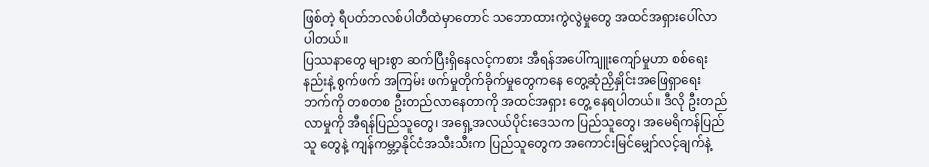ဖြစ်တဲ့ ရီပတ်ဘလစ်ပါတီထဲမှာတောင် သဘောထားကွဲလွဲမှုတွေ အထင်အရှားပေါ်လာပါတယ်။
ပြဿနာတွေ များစွာ ဆက်ပြီးရှိနေလင့်ကစား အီရန်အပေါ်ကျူးကျော်မှုဟာ စစ်ရေးနည်းနဲ့ စွက်ဖက် အကြမ်း ဖက်မှုတိုက်ခိုက်မှုတွေကနေ တွေ့ဆုံညှိနှိုင်းအဖြေရှာရေးဘက်ကို တစတစ ဦးတည်လာနေတာကို အထင်အရှား တွေ့ နေရပါတယ်။ ဒီလို ဦးတည်လာမှုကို အီရန်ပြည်သူတွေ၊ အရှေ့အလယ်ပိုင်းဒေသက ပြည်သူတွေ၊ အမေရိကန်ပြည်သူ တွေနဲ့ ကျန်ကမ္ဘာ့နိုင်ငံအသီးသီးက ပြည်သူတွေက အကောင်းမြင်မျှော်လင့်ချက်နဲ့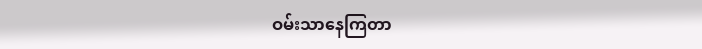ဝမ်းသာနေကြတာ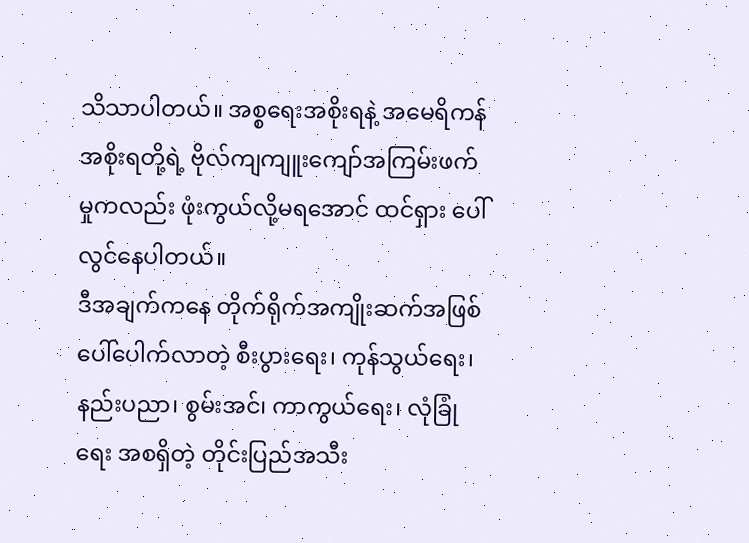သိသာပါတယ်။ အစ္စရေးအစိုးရနဲ့ အမေရိကန်အစိုးရတို့ရဲ့ ဗိုလ်ကျကျူးကျော်အကြမ်းဖက်မှုကလည်း ဖုံးကွယ်လို့မရအောင် ထင်ရှား ပေါ်လွင်နေပါတယ်။
ဒီအချက်ကနေ တိုက်ရိုက်အကျိုးဆက်အဖြစ် ပေါ်ပေါက်လာတဲ့ စီးပွားရေး၊ ကုန်သွယ်ရေး၊ နည်းပညာ၊ စွမ်းအင်၊ ကာကွယ်ရေး၊ လုံခြုံရေး အစရှိတဲ့ တိုင်းပြည်အသီး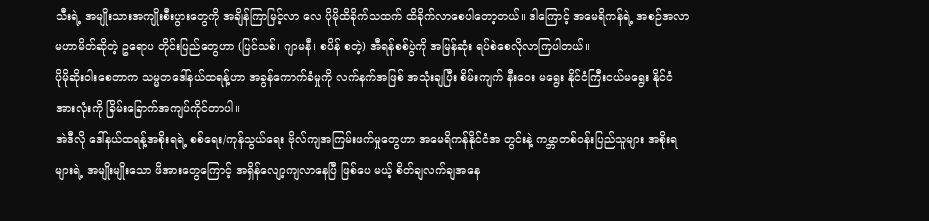သီးရဲ့ အမျိုးသားအကျိုးစီးပွားတွေကို အချိန်ကြာမြင့်လာ လေ ပိုမိုထိခိုက်သထက် ထိခိုက်လာစေပါတော့တယ်။ ဒါကြောင့် အမေရိကန်ရဲ့ အစဉ်အလာမဟာမိတ်ဆိုတဲ့ ဥရောပ တိုင်းပြည်တွေဟာ (ပြင်သစ်၊ ဂျာမနီ၊ စပိန် စတဲ့) အီရန်စစ်ပွဲကို အမြန်ဆုံး ရပ်စဲစေလိုလာကြပါတယ်။
ပိုမိုဆိုးဝါးစေတာက သမ္မတဒေါ်နယ်ထရန့်ဟာ အခွန်ကောက်ခံမှုကို လက်နက်အဖြစ် အသုံးချပြီး စိမ်းကျက် နီးဝေး မရွေး နိုင်ငံကြီးငယ်မရွေး နိုင်ငံအားလုံးကို ခြိမ်းခြောက်အကျပ်ကိုင်တာပါ။
အဲဒီလို ဒေါ်နယ်ထရန့်အစိုးရရဲ့ စစ်ရေး/ကုန်သွယ်ရေး ဗိုလ်ကျအကြမ်းဖက်မှုတွေဟာ အမေရိကန်နိုင်ငံအ တွင်းနဲ့ ကမ္ဘာတစ်ဝန်းပြည်သူများ အစိုးရများရဲ့ အမျိုးမျိုးသော ဖိအားတွေကြောင့် အရှိန်လျော့ကျလာနေပြီ ဖြစ်ပေ မယ့် စိတ်ချလက်ချအနေ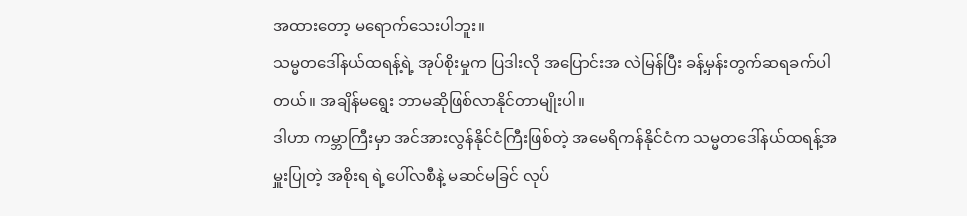အထားတော့ မရောက်သေးပါဘူး။
သမ္မတဒေါ်နယ်ထရန့်ရဲ့ အုပ်စိုးမှုက ပြဒါးလို အပြောင်းအ လဲမြန်ပြီး ခန့်မှန်းတွက်ဆရခက်ပါတယ်။ အချိန်မရွေး ဘာမဆိုဖြစ်လာနိုင်တာမျိုးပါ။
ဒါဟာ ကမ္ဘာကြီးမှာ အင်အားလွန်နိုင်ငံကြီးဖြစ်တဲ့ အမေရိကန်နိုင်ငံက သမ္မတဒေါ်နယ်ထရန့်အမှူးပြုတဲ့ အစိုးရ ရဲ့ပေါ်လစီနဲ့ မဆင်မခြင် လုပ်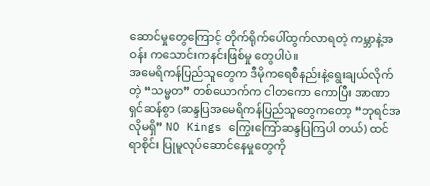ဆောင်မှုတွေကြောင့် တိုက်ရိုက်ပေါ်ထွက်လာရတဲ့ ကမ္ဘာနဲ့အဝန်း ကသောင်းကနင်းဖြစ်မှု တွေပါပဲ။
အမေရိကန်ပြည်သူတွေက ဒီမိုကရေစီနည်းနဲ့ရွေးချယ်လိုက်တဲ့ “သမ္မတ” တစ်ယောက်က ငါတကော ကောပြီး အာဏာရှင်ဆန်စွာ (ဆန္ဒပြအမေရိကန်ပြည်သူတွေကတော့ “ဘုရင်အလိုမရှိ” NO Kings ကြွေးကြော်ဆန္ဒပြကြပါ တယ်) ထင်ရာစိုင်း ပြုမူလုပ်ဆောင်နေမှုတွေကို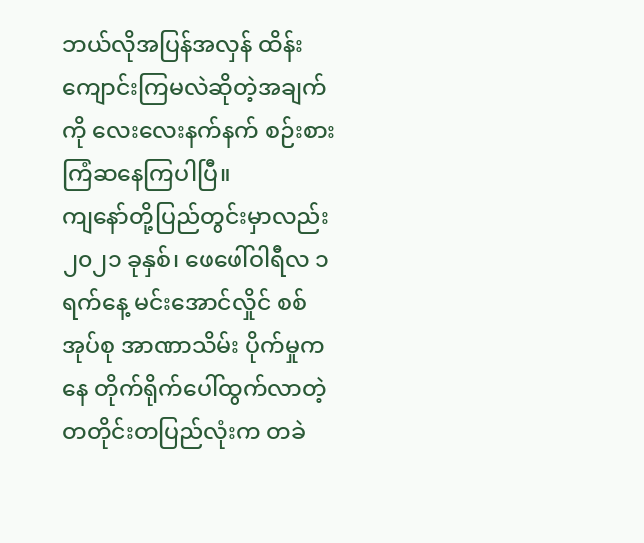ဘယ်လိုအပြန်အလှန် ထိန်းကျောင်းကြမလဲဆိုတဲ့အချက်ကို လေးလေးနက်နက် စဉ်းစားကြံဆနေကြပါပြီ။
ကျနော်တို့ပြည်တွင်းမှာလည်း ၂၀၂၁ ခုနှစ်၊ ဖေဖေါ်ဝါရီလ ၁ရက်နေ့ မင်းအောင်လှိုင် စစ်အုပ်စု အာဏာသိမ်း ပိုက်မှုကနေ တိုက်ရိုက်ပေါ်ထွက်လာတဲ့ တတိုင်းတပြည်လုံးက တခဲ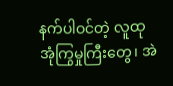နက်ပါဝင်တဲ့ လူထုအုံကြွမှုကြီးတွေ၊ အဲ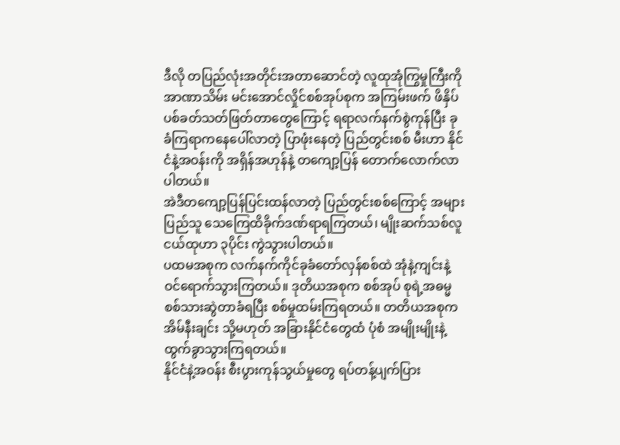ဒီလို တပြည်လုံးအတိုင်းအတာဆောင်တဲ့ လူထုအုံကြွမှုကြီးကို အာဏာသိမ်း မင်းအောင်လှိုင်စစ်အုပ်စုက အကြမ်းဖက် ဖိနှိပ်ပစ်ခတ်သတ်ဖြတ်တာတွေကြောင့် ရရာလက်နက်စွဲကုန်ပြီး ခုခံကြရာကနေပေါ်လာတဲ့ ပြာဖုံးနေတဲ့ ပြည်တွင်းစစ် မီးဟာ နိုင်ငံနဲ့အဝန်းကို အရှိန်အဟုန်နဲ့ တကျော့ပြန် တောက်လောက်လာပါတယ်။
အဲဒီတကျော့ပြန်ပြင်းထန်လာတဲ့ ပြည်တွင်းစစ်ကြောင့် အများပြည်သူ သေကြေထိခိုက်ဒဏ်ရာရကြတယ်၊ မျိုးဆက်သစ်လူငယ်ထုဟာ ၃ပိုင်း ကွဲသွားပါတယ်။
ပထမအစုက လက်နက်ကိုင်ခုခံတော်လှန်စစ်ထဲ အုံနဲ့ကျင်းနဲ့ ဝင်ရောက်သွားကြတယ်။ ဒုတိယအစုက စစ်အုပ် စုရဲ့အဓမ္မစစ်သားဆွဲတာခံရပြီး စစ်မှုထမ်းကြရတယ်။ တတိယအစုက အိမ်နီးချင်း သို့မဟုတ် အခြားနိုင်ငံတွေထံ ပုံစံ အမျိုးမျိုးနဲ့ ထွက်ခွာသွားကြရတယ်။
နိုင်ငံနဲ့အဝန်း စီးပွားကုန်သွယ်မှုတွေ ရပ်တန့်ပျက်ပြား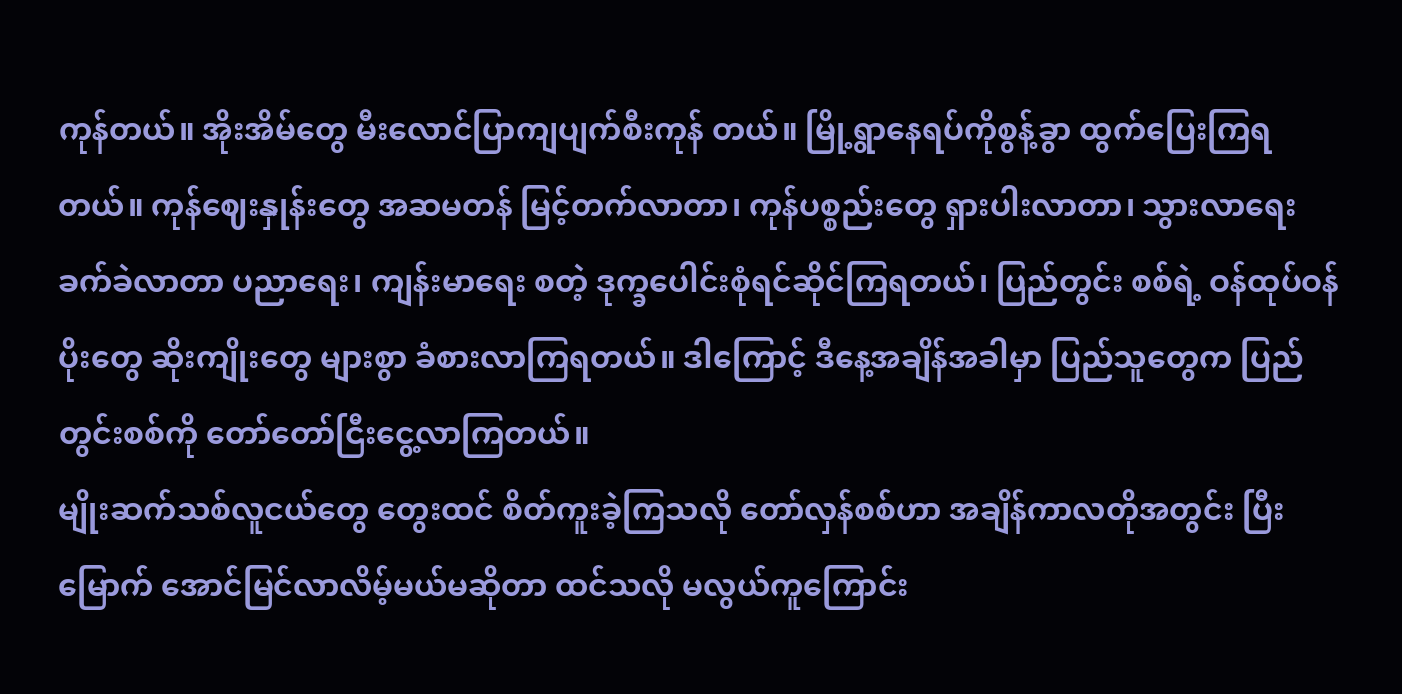ကုန်တယ်။ အိုးအိမ်တွေ မီးလောင်ပြာကျပျက်စီးကုန် တယ်။ မြို့ရွာနေရပ်ကိုစွန့်ခွာ ထွက်ပြေးကြရတယ်။ ကုန်ဈေးနှုန်းတွေ အဆမတန် မြင့်တက်လာတာ၊ ကုန်ပစ္စည်းတွေ ရှားပါးလာတာ၊ သွားလာရေး ခက်ခဲလာတာ ပညာရေး၊ ကျန်းမာရေး စတဲ့ ဒုက္ခပေါင်းစုံရင်ဆိုင်ကြရတယ်၊ ပြည်တွင်း စစ်ရဲ့ ဝန်ထုပ်ဝန်ပိုးတွေ ဆိုးကျိုးတွေ များစွာ ခံစားလာကြရတယ်။ ဒါကြောင့် ဒီနေ့အချိန်အခါမှာ ပြည်သူတွေက ပြည် တွင်းစစ်ကို တော်တော်ငြီးငွေ့လာကြတယ်။
မျိုးဆက်သစ်လူငယ်တွေ တွေးထင် စိတ်ကူးခဲ့ကြသလို တော်လှန်စစ်ဟာ အချိန်ကာလတိုအတွင်း ပြီးမြောက် အောင်မြင်လာလိမ့်မယ်မဆိုတာ ထင်သလို မလွယ်ကူကြောင်း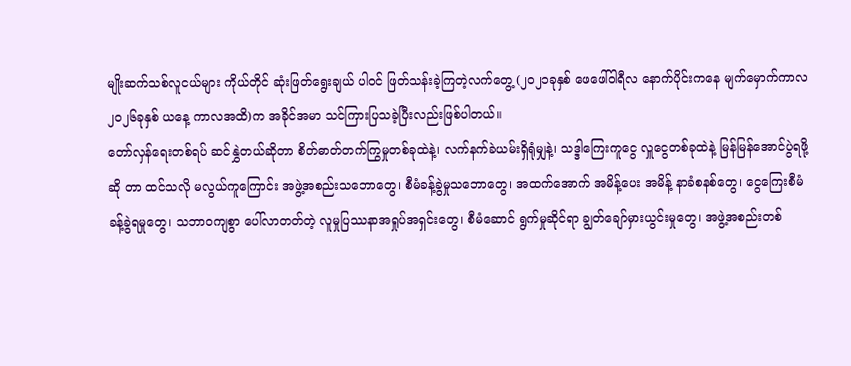မျိုးဆက်သစ်လူငယ်များ ကိုယ်တိုင် ဆုံးဖြတ်ရွေးချယ် ပါဝင် ဖြတ်သန်းခဲ့ကြတဲ့လက်တွေ့ (၂၀၂၁ခုနှစ် ဖေဖေါ်ဝါရီလ နောက်ပိုင်းကနေ မျက်မှောက်ကာလ ၂၀၂၆ခုနှစ် ယနေ့ ကာလအထိ)က အခိုင်အမာ သင်ကြားပြသခဲ့ပြီးလည်းဖြစ်ပါတယ်။
တော်လှန်ရေးတစ်ရပ် ဆင်နွှဲတယ်ဆိုတာ စိတ်ဓာတ်တက်ကြွမှုတစ်ခုထဲနဲ့၊ လက်နက်ခဲယမ်းရှိရုံမျှနဲ့၊ သဒ္ဒါကြေးကူငွေ လှူငွေတစ်ခုထဲနဲ့ မြန်မြန်အောင်ပွဲရဖို့ဆို တာ ထင်သလို မလွယ်ကူကြောင်း အဖွဲ့အစည်းသဘောတွေ၊ စီမံခန့်ခွဲမှုသဘောတွေ၊ အထက်အောက် အမိန့်ပေး အမိန့် နာခံစနစ်တွေ၊ ငွေကြေးစီမံခန့်ခွဲရမှုတွေ၊ သဘာဝကျစွာ ပေါ်လာတတ်တဲ့ လူမှုပြဿနာအရှုပ်အရှင်းတွေ၊ စီမံဆောင် ရွက်မှုဆိုင်ရာ ချွတ်ချော်မှားယွင်းမှုတွေ၊ အဖွဲ့အစည်းတစ်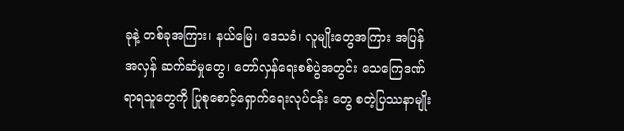ခုနဲ့ တစ်ခုအကြား၊ နယ်မြေ၊ ဒေသခံ၊ လူမျိုးတွေအကြား အပြန်အလှန် ဆက်ဆံမှုတွေ၊ တော်လှန်ရေးစစ်ပွဲအတွင်း သေကြေဒဏ်ရာရသူတွေကို ပြုစုစောင့်ရှောက်ရေးလုပ်ငန်း တွေ စတဲ့ပြဿနာမျိုး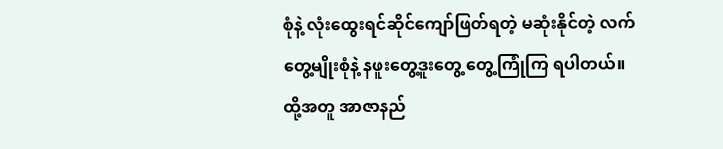စုံနဲ့ လုံးထွေးရင်ဆိုင်ကျော်ဖြတ်ရတဲ့ မဆုံးနိုင်တဲ့ လက်တွေ့မျိုးစုံနဲ့ နဖူးတွေ့ဒူးတွေ့ တွေ့ကြုံကြ ရပါတယ်။
ထို့အတူ အာဇာနည်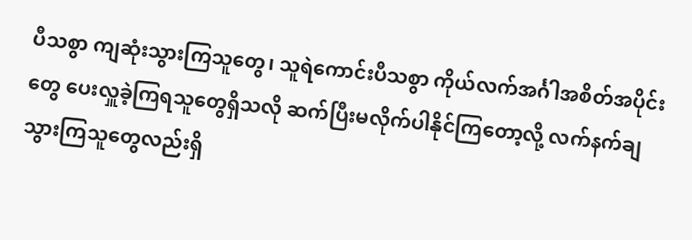ပီသစွာ ကျဆုံးသွားကြသူတွေ၊ သူရဲကောင်းပီသစွာ ကိုယ်လက်အင်္ဂါအစိတ်အပိုင်းတွေ ပေးလှူခဲ့ကြရသူတွေရှိသလို ဆက်ပြီးမလိုက်ပါနိုင်ကြတော့လို့ လက်နက်ချသွားကြသူတွေလည်းရှိ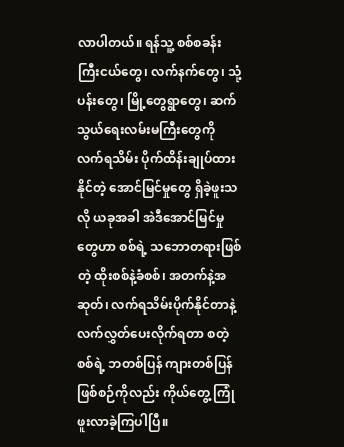လာပါတယ်။ ရန်သူ့ စစ်စခန်းကြီးငယ်တွေ၊ လက်နက်တွေ၊ သုံ့ပန်းတွေ၊ မြို့တွေရွာတွေ၊ ဆက်သွယ်ရေးလမ်းမကြီးတွေကို လက်ရသိမ်း ပိုက်ထိန်းချုပ်ထားနိုင်တဲ့ အောင်မြင်မှုတွေ ရှိခဲ့ဖူးသလို ယခုအခါ အဲဒီအောင်မြင်မှုတွေဟာ စစ်ရဲ့ သဘောတရားဖြစ် တဲ့ ထိုးစစ်နဲ့ခံစစ်၊ အတက်နဲ့အဆုတ်၊ လက်ရသိမ်းပိုက်နိုင်တာနဲ့ လက်လွှတ်ပေးလိုက်ရတာ စတဲ့ စစ်ရဲ့ ဘတစ်ပြန် ကျားတစ်ပြန်ဖြစ်စဉ်ကိုလည်း ကိုယ်တွေ့ ကြုံဖူးလာခဲ့ကြပါပြီ။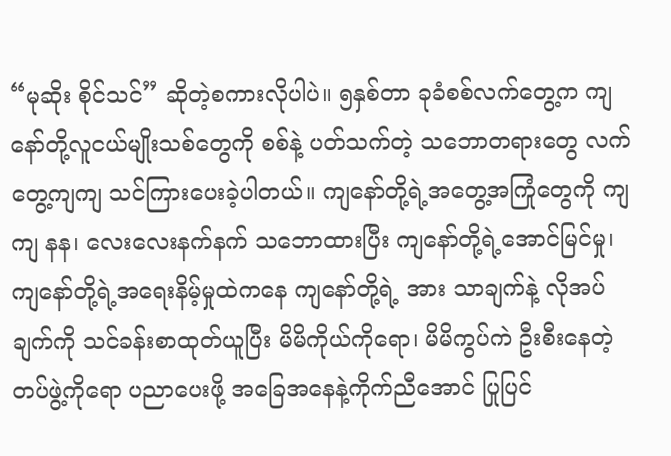“မုဆိုး စိုင်သင်” ဆိုတဲ့စကားလိုပါပဲ။ ၅နှစ်တာ ခုခံစစ်လက်တွေ့က ကျနော်တို့လူငယ်မျိုးသစ်တွေကို စစ်နဲ့ ပတ်သက်တဲ့ သဘောတရားတွေ လက်တွေ့ကျကျ သင်ကြားပေးခဲ့ပါတယ်။ ကျနော်တို့ရဲ့အတွေ့အကြုံတွေကို ကျကျ နန၊ လေးလေးနက်နက် သဘောထားပြီး ကျနော်တို့ရဲ့အောင်မြင်မှု၊ ကျနော်တို့ရဲ့အရေးနိမ့်မှုထဲကနေ ကျနော်တို့ရဲ့ အား သာချက်နဲ့ လိုအပ်ချက်ကို သင်ခန်းစာထုတ်ယူပြီး မိမိကိုယ်ကိုရော၊ မိမိကွပ်ကဲ ဦးစီးနေတဲ့တပ်ဖွဲ့ကိုရော ပညာပေးဖို့ အခြေအနေနဲ့ကိုက်ညီအောင် ပြုပြင်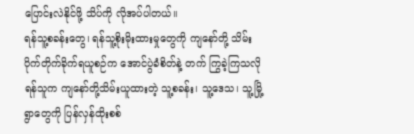ပြောင်းလဲနိုင်ဖို့ သိပ်ကို လိုအပ်ပါတယ်။
ရန်သူ့စခန်းတွေ၊ ရန်သူ့စိုးမိုးထားမှုတွေကို ကျနော်တို့ သိမ်းပိုက်တိုက်ခိုက်ရယူစဉ်က အောင်ပွဲခံစိတ်နဲ့ တက် ကြွခဲ့ကြသလို ရန်သူက ကျနော်တို့သိမ်းယူထားတဲ့ သူ့စခန်း၊ သူ့ဒေသ၊ သူ့မြို့ရွာတွေကို ပြန်လှန်ထိုးစစ်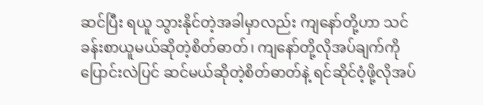ဆင်ပြီး ရယူ သွားနိုင်တဲ့အခါမှာလည်း ကျနော်တို့ဟာ သင်ခန်းစာယူမယ်ဆိုတဲ့စိတ်ဓာတ်၊ ကျနော်တို့လိုအပ်ချက်ကို ပြောင်းလဲပြင် ဆင်မယ်ဆိုတဲ့စိတ်ဓာတ်နဲ့ ရင်ဆိုင်ဝံ့ဖို့လိုအပ်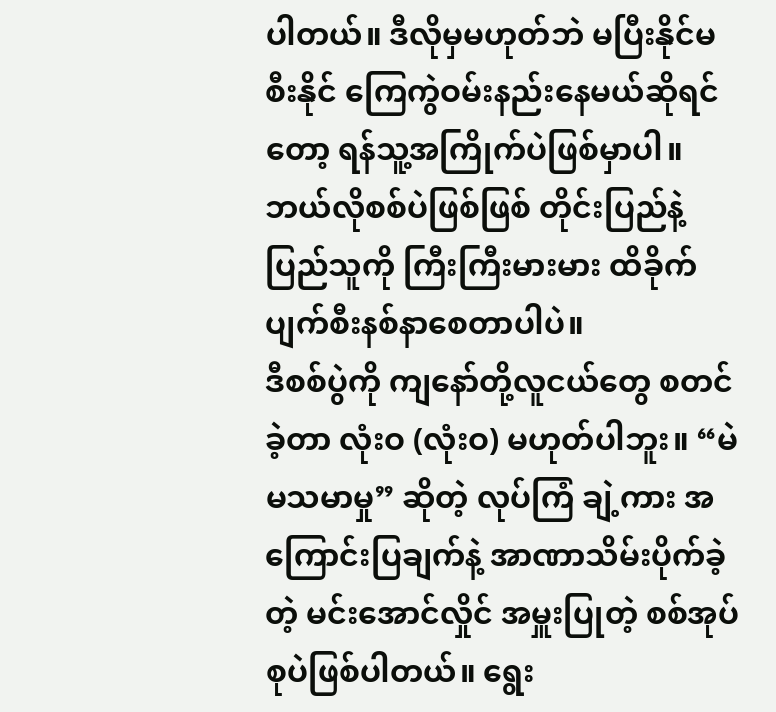ပါတယ်။ ဒီလိုမှမဟုတ်ဘဲ မပြီးနိုင်မစီးနိုင် ကြေကွဲဝမ်းနည်းနေမယ်ဆိုရင် တော့ ရန်သူ့အကြိုက်ပဲဖြစ်မှာပါ။
ဘယ်လိုစစ်ပဲဖြစ်ဖြစ် တိုင်းပြည်နဲ့ပြည်သူကို ကြီးကြီးမားမား ထိခိုက်ပျက်စီးနစ်နာစေတာပါပဲ။
ဒီစစ်ပွဲကို ကျနော်တို့လူငယ်တွေ စတင်ခဲ့တာ လုံးဝ (လုံးဝ) မဟုတ်ပါဘူး။ “မဲ မသမာမှု” ဆိုတဲ့ လုပ်ကြံ ချဲ့ကား အကြောင်းပြချက်နဲ့ အာဏာသိမ်းပိုက်ခဲ့တဲ့ မင်းအောင်လှိုင် အမှူးပြုတဲ့ စစ်အုပ်စုပဲဖြစ်ပါတယ်။ ရွေး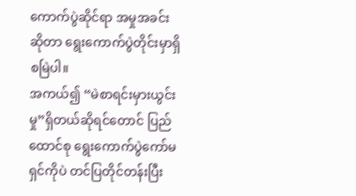ကောက်ပွဲဆိုင်ရာ အမှုအခင်းဆိုတာ ရွေးကောက်ပွဲတိုင်းမှာရှိစမြဲပါ။
အကယ်၍ “မဲစာရင်းမှားယွင်းမှု”ရှိတယ်ဆိုရင်တောင် ပြည်ထောင်စု ရွေးကောက်ပွဲကော်မရှင်ကိုပဲ တင်ပြတိုင်တန်းပြီး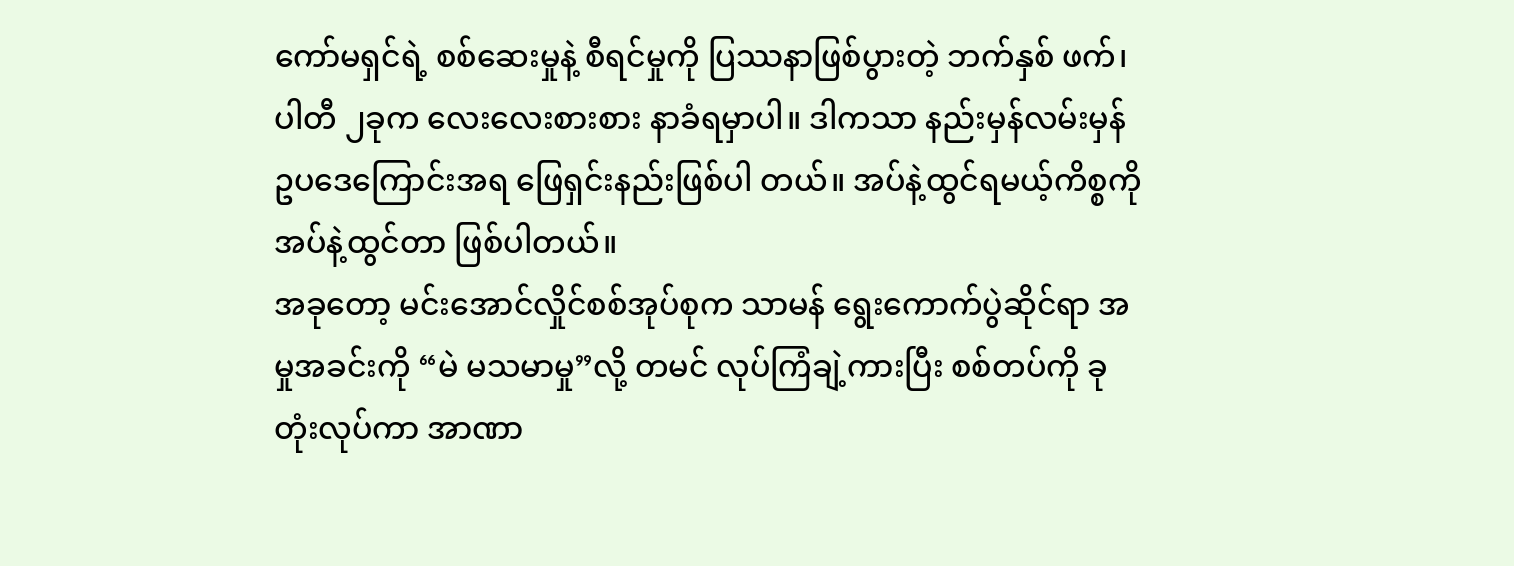ကော်မရှင်ရဲ့ စစ်ဆေးမှုနဲ့ စီရင်မှုကို ပြဿနာဖြစ်ပွားတဲ့ ဘက်နှစ် ဖက်၊ ပါတီ ၂ခုက လေးလေးစားစား နာခံရမှာပါ။ ဒါကသာ နည်းမှန်လမ်းမှန် ဥပဒေကြောင်းအရ ဖြေရှင်းနည်းဖြစ်ပါ တယ်။ အပ်နဲ့ထွင်ရမယ့်ကိစ္စကို အပ်နဲ့ထွင်တာ ဖြစ်ပါတယ်။
အခုတော့ မင်းအောင်လှိုင်စစ်အုပ်စုက သာမန် ရွေးကောက်ပွဲဆိုင်ရာ အမှုအခင်းကို “မဲ မသမာမှု”လို့ တမင် လုပ်ကြံချဲ့ကားပြီး စစ်တပ်ကို ခုတုံးလုပ်ကာ အာဏာ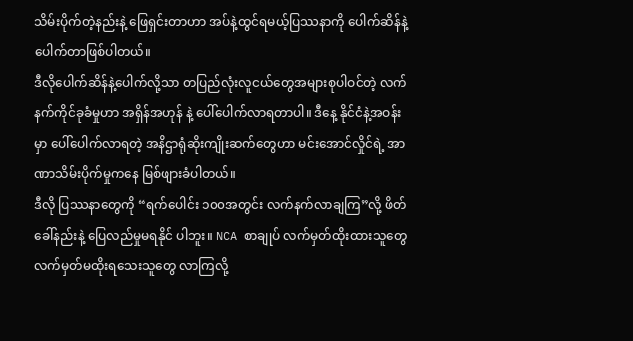သိမ်းပိုက်တဲ့နည်းနဲ့ ဖြေရှင်းတာဟာ အပ်နဲ့ထွင်ရမယ့်ပြဿနာကို ပေါက်ဆိန်နဲ့ပေါက်တာဖြစ်ပါတယ်။
ဒီလိုပေါက်ဆိန်နဲ့ပေါက်လို့သာ တပြည်လုံးလူငယ်တွေအများစုပါဝင်တဲ့ လက်နက်ကိုင်ခုခံမှုဟာ အရှိန်အဟုန် နဲ့ ပေါ်ပေါက်လာရတာပါ။ ဒီနေ့ နိုင်ငံနဲ့အဝန်းမှာ ပေါ်ပေါက်လာရတဲ့ အနိဌာရုံဆိုးကျိုးဆက်တွေဟာ မင်းအောင်လှိုင်ရဲ့ အာဏာသိမ်းပိုက်မှုကနေ မြစ်ဖျားခံပါတယ်။
ဒီလို ပြဿနာတွေကို “ရက်ပေါင်း ၁၀၀အတွင်း လက်နက်လာချကြ”လို့ ဖိတ်ခေါ်နည်းနဲ့ ပြေလည်မှုမရနိုင် ပါဘူး။ NCA စာချုပ် လက်မှတ်ထိုးထားသူတွေ လက်မှတ်မထိုးရသေးသူတွေ လာကြလို့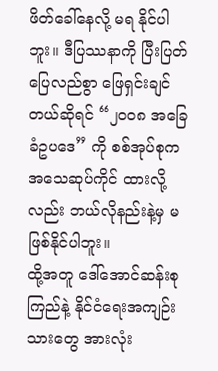ဖိတ်ခေါ်နေလို့ မရ နိုင်ပါဘူး။ ဒီပြဿနာကို ပြီးပြတ်ပြေလည်စွာ ဖြေရှင်းချင်တယ်ဆိုရင် “၂၀၀၈ အခြေခံဥပဒေ” ကို စစ်အုပ်စုက အသေဆုပ်ကိုင် ထားလို့လည်း ဘယ်လိုနည်းနဲ့မှ မဖြစ်နိုင်ပါဘူး။
ထို့အတူ ဒေါ်အောင်ဆန်းစုကြည်နဲ့ နိုင်ငံရေးအကျဉ်းသားတွေ အားလုံး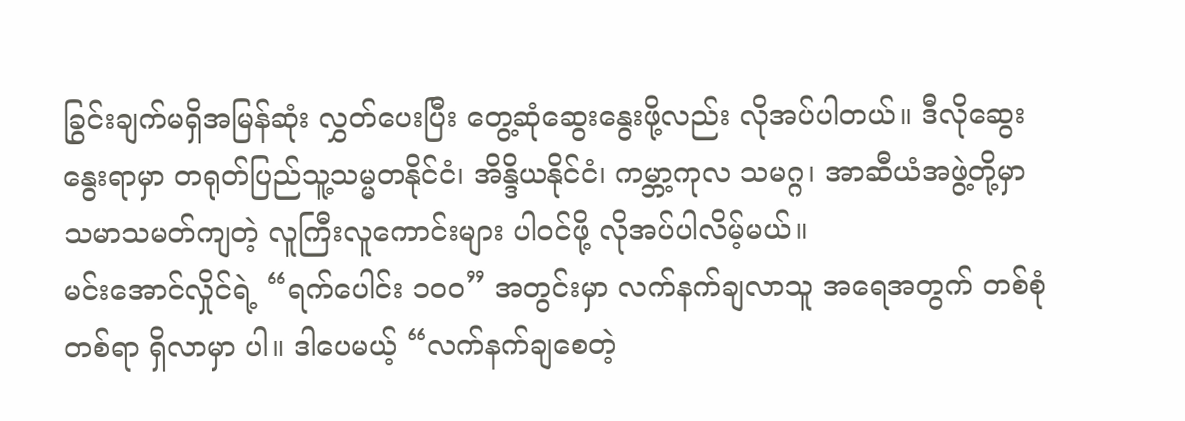ခြွင်းချက်မရှိအမြန်ဆုံး လွှတ်ပေးပြီး တွေ့ဆုံဆွေးနွေးဖို့လည်း လိုအပ်ပါတယ်။ ဒီလိုဆွေးနွေးရာမှာ တရုတ်ပြည်သူ့သမ္မတနိုင်ငံ၊ အိန္ဒိယနိုင်ငံ၊ ကမ္ဘာ့ကုလ သမဂ္ဂ၊ အာဆီယံအဖွဲ့တို့မှာ သမာသမတ်ကျတဲ့ လူကြီးလူကောင်းများ ပါဝင်ဖို့ လိုအပ်ပါလိမ့်မယ်။
မင်းအောင်လှိုင်ရဲ့ “ရက်ပေါင်း ၁၀၀” အတွင်းမှာ လက်နက်ချလာသူ အရေအတွက် တစ်စုံတစ်ရာ ရှိလာမှာ ပါ။ ဒါပေမယ့် “လက်နက်ချစေတဲ့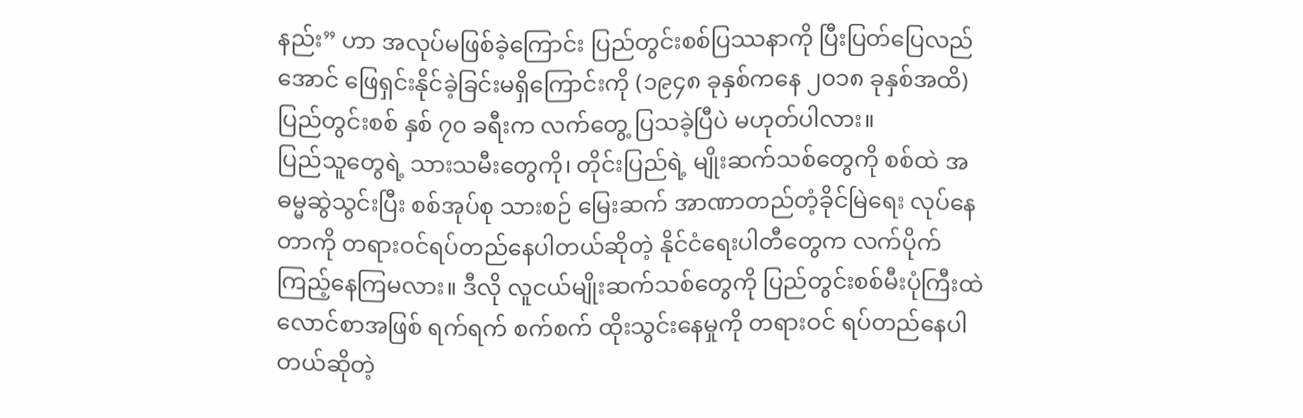နည်း” ဟာ အလုပ်မဖြစ်ခဲ့ကြောင်း ပြည်တွင်းစစ်ပြဿနာကို ပြီးပြတ်ပြေလည် အောင် ဖြေရှင်းနိုင်ခဲ့ခြင်းမရှိကြောင်းကို (၁၉၄၈ ခုနှစ်ကနေ ၂၀၁၈ ခုနှစ်အထိ) ပြည်တွင်းစစ် နှစ် ၇၀ ခရီးက လက်တွေ့ ပြသခဲ့ပြီပဲ မဟုတ်ပါလား။
ပြည်သူတွေရဲ့ သားသမီးတွေကို၊ တိုင်းပြည်ရဲ့ မျိုးဆက်သစ်တွေကို စစ်ထဲ အဓမ္မဆွဲသွင်းပြီး စစ်အုပ်စု သားစဉ် မြေးဆက် အာဏာတည်တံ့ခိုင်မြဲရေး လုပ်နေတာကို တရားဝင်ရပ်တည်နေပါတယ်ဆိုတဲ့ နိုင်ငံရေးပါတီတွေက လက်ပိုက်ကြည့်နေကြမလား။ ဒီလို လူငယ်မျိုးဆက်သစ်တွေကို ပြည်တွင်းစစ်မီးပုံကြီးထဲ လောင်စာအဖြစ် ရက်ရက် စက်စက် ထိုးသွင်းနေမှုကို တရားဝင် ရပ်တည်နေပါတယ်ဆိုတဲ့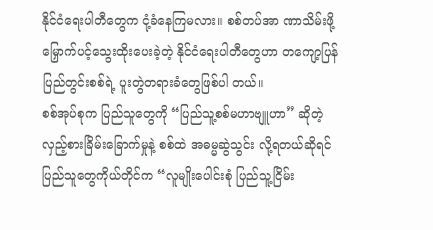နိုင်ငံရေးပါတီတွေက ငုံ့ခံနေကြမလား။ စစ်တပ်အာ ဏာသိမ်းဖို့ မြှောက်ပင့်သွေးထိုးပေးခဲ့တဲ့ နိုင်ငံရေးပါတီတွေဟာ တကျော့ပြန်ပြည်တွင်းစစ်ရဲ့ ပူးတွဲတရားခံတွေဖြစ်ပါ တယ်။
စစ်အုပ်စုက ပြည်သူတွေကို “ပြည်သူ့စစ်မဟာဗျူဟာ” ဆိုတဲ့ လှည့်စားခြိမ်းခြောက်မှုနဲ့ စစ်ထဲ အဓမ္မဆွဲသွင်း လို့ရတယ်ဆိုရင် ပြည်သူတွေကိုယ်တိုင်က “လူမျိုးပေါင်းစုံ ပြည်သူ့ငြိမ်း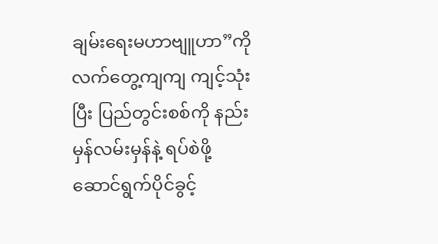ချမ်းရေးမဟာဗျူဟာ”ကို လက်တွေ့ကျကျ ကျင့်သုံးပြီး ပြည်တွင်းစစ်ကို နည်းမှန်လမ်းမှန်နဲ့ ရပ်စဲဖို့ ဆောင်ရွက်ပိုင်ခွင့်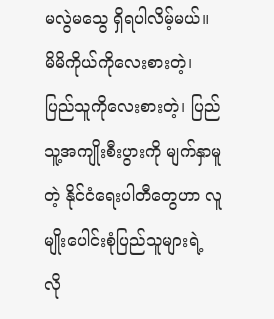မလွဲမသွေ ရှိရပါလိမ့်မယ်။
မိမိကိုယ်ကိုလေးစားတဲ့၊ ပြည်သူကိုလေးစားတဲ့၊ ပြည်သူ့အကျိုးစီးပွားကို မျက်နှာမူတဲ့ နိုင်ငံရေးပါတီတွေဟာ လူမျိုးပေါင်းစုံပြည်သူများရဲ့ လို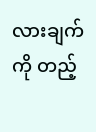လားချက်ကို တည့်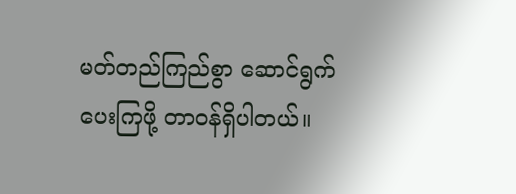မတ်တည်ကြည်စွာ ဆောင်ရွက်ပေးကြဖို့ တာဝန်ရှိပါတယ်။